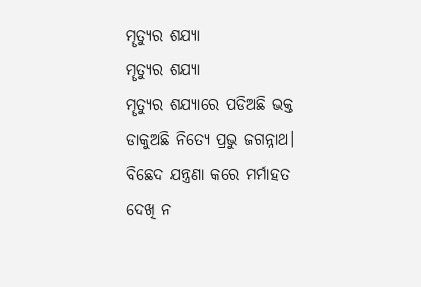ମୄତ୍ୟୁର ଶଯ୍ୟା
ମୄତ୍ୟୁର ଶଯ୍ୟା
ମୄତ୍ୟୁର ଶଯ୍ୟାରେ ପଡିଅଛି ଭକ୍ତ
ଡାକୁଅଛି ନିତ୍ୟେ ପ୍ରଭୁ ଜଗନ୍ନାଥ।
ବିଛେଦ ଯନ୍ତ୍ରଣା କରେ ମର୍ମାହତ
ଦେଖି ନ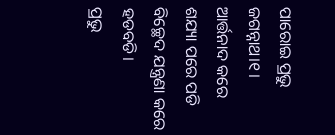ପାରୋଇ ପ୍ରଭୁ ଜଗନ୍ନାଥ।୧।
ଆର୍ତ୍ତନାଦ କରେ ଶଯ୍ୟା ପରେ ପଡି
ବିଚ୍ଛେଦ ଯନ୍ତ୍ରଣା କରେ ହଡବଡି।
ପ୍ରଭୁ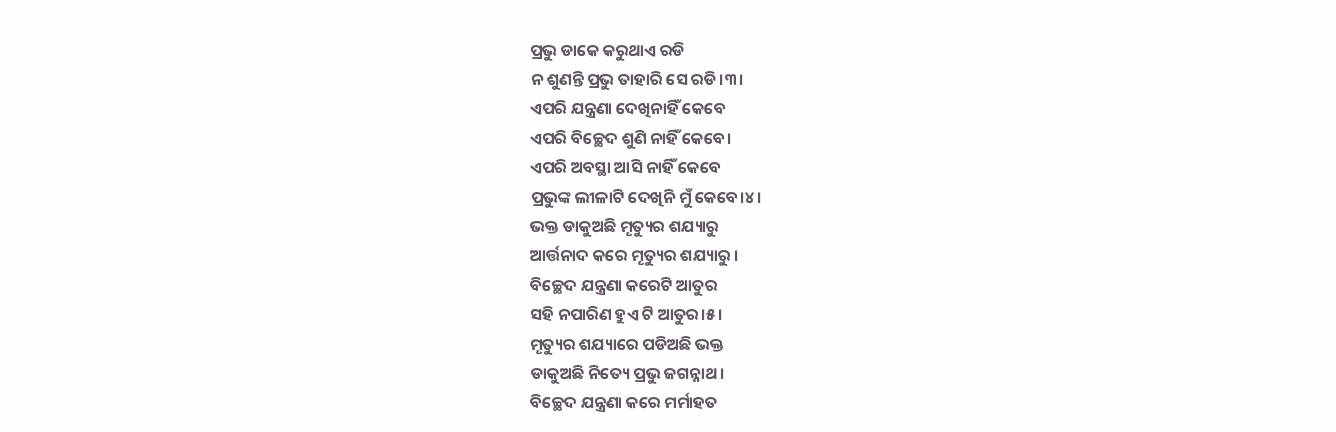ପ୍ରଭୁ ଡାକେ କରୁଥାଏ ରଡି
ନ ଶୁଣନ୍ତି ପ୍ରଭୁ ତାହାରି ସେ ରଡି।୩।
ଏପରି ଯନ୍ତ୍ରଣା ଦେଖିନାହିଁ କେବେ
ଏପରି ବିଚ୍ଛେଦ ଶୁଣି ନାହିଁ କେବେ।
ଏପରି ଅବସ୍ଥା ଆସି ନାହିଁ କେବେ
ପ୍ରଭୁଙ୍କ ଲୀଳାଟି ଦେଖିନି ମୁଁ କେବେ।୪।
ଭକ୍ତ ଡାକୁଅଛି ମୄତ୍ୟୁର ଶଯ୍ୟାରୁ
ଆର୍ତ୍ତନାଦ କରେ ମୄତ୍ୟୁର ଶଯ୍ୟାରୁ ।
ବିଚ୍ଛେଦ ଯନ୍ତ୍ରଣା କରେଟି ଆତୁର
ସହି ନପାରିଣ ହୁଏ ଟି ଆତୁର।୫।
ମୄତ୍ୟୁର ଶଯ୍ୟାରେ ପଡିଅଛି ଭକ୍ତ
ଡାକୁଅଛି ନିତ୍ୟେ ପ୍ରଭୁ ଜଗନ୍ନାଥ।
ବିଚ୍ଛେଦ ଯନ୍ତ୍ରଣା କରେ ମର୍ମାହତ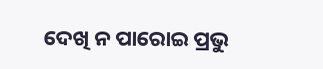ଦେଖି ନ ପାରୋଇ ପ୍ରଭୁ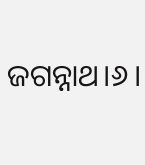ଜଗନ୍ନାଥ।୬।